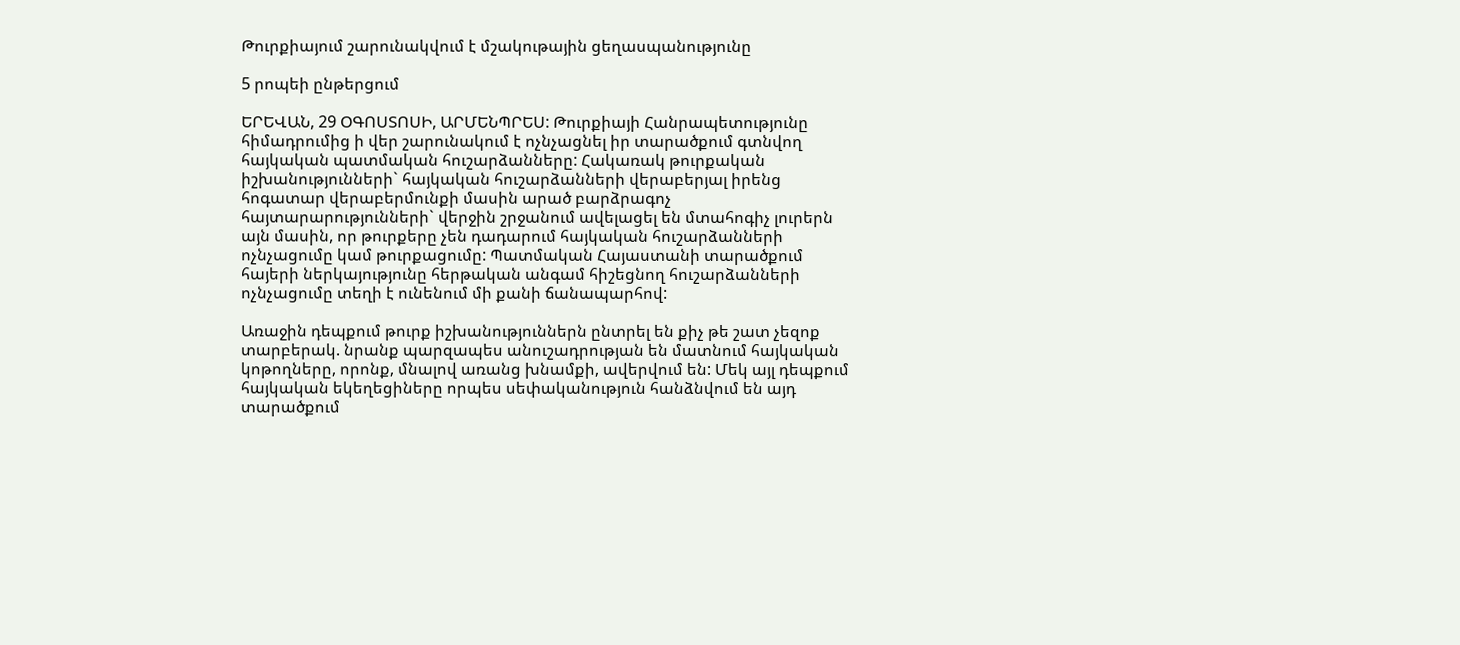Թուրքիայում շարունակվում է մշակութային ցեղասպանությունը

5 րոպեի ընթերցում

ԵՐԵՎԱՆ, 29 ՕԳՈՍՏՈՍԻ, ԱՐՄԵՆՊՐԵՍ: Թուրքիայի Հանրապետությունը հիմադրումից ի վեր շարունակում է ոչնչացնել իր տարածքում գտնվող հայկական պատմական հուշարձանները: Հակառակ թուրքական իշխանությունների` հայկական հուշարձանների վերաբերյալ իրենց հոգատար վերաբերմունքի մասին արած բարձրագոչ հայտարարությունների` վերջին շրջանում ավելացել են մտահոգիչ լուրերն այն մասին, որ թուրքերը չեն դադարում հայկական հուշարձանների ոչնչացումը կամ թուրքացումը: Պատմական Հայաստանի տարածքում հայերի ներկայությունը հերթական անգամ հիշեցնող հուշարձանների ոչնչացումը տեղի է ունենում մի քանի ճանապարհով:

Առաջին դեպքում թուրք իշխանություններն ընտրել են քիչ թե շատ չեզոք տարբերակ. նրանք պարզապես անուշադրության են մատնում հայկական կոթողները, որոնք, մնալով առանց խնամքի, ավերվում են: Մեկ այլ դեպքում հայկական եկեղեցիները որպես սեփականություն հանձնվում են այդ տարածքում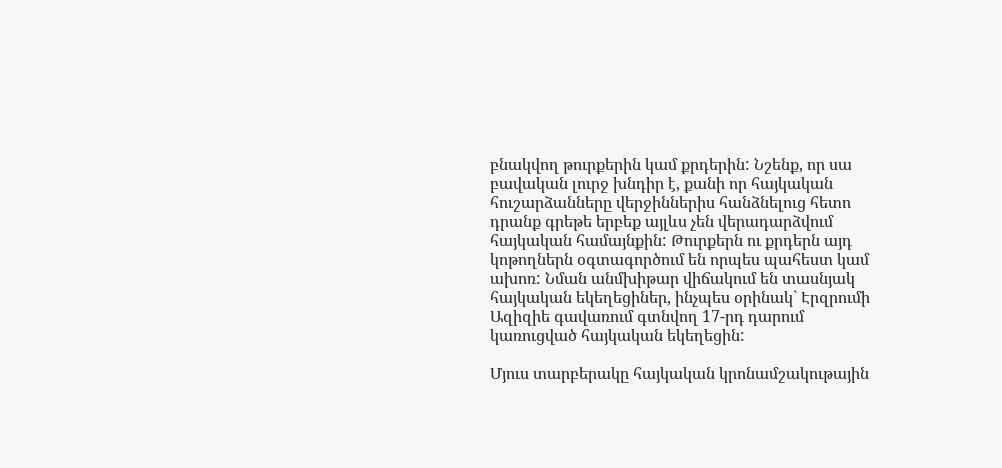բնակվող թուրքերին կամ քրդերին: Նշենք, որ սա բավական լուրջ խնդիր է, քանի որ հայկական հուշարձանները վերջիններիս հանձնելուց հետո դրանք գրեթե երբեք այլևս չեն վերադարձվում հայկական համայնքին: Թուրքերն ու քրդերն այդ կոթողներն օգտագործում են որպես պահեստ կամ ախոռ: Նման անմխիթար վիճակում են տասնյակ հայկական եկեղեցիներ, ինչպես օրինակ` Էրզրումի Ազիզիե գավառում գտնվող 17-րդ դարում կառուցված հայկական եկեղեցին:

Մյուս տարբերակը հայկական կրոնամշակութային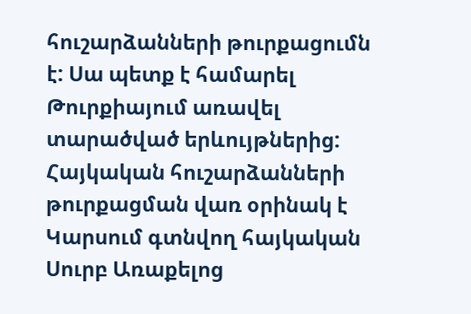հուշարձանների թուրքացումն է: Սա պետք է համարել Թուրքիայում առավել տարածված երևույթներից: Հայկական հուշարձանների թուրքացման վառ օրինակ է Կարսում գտնվող հայկական Սուրբ Առաքելոց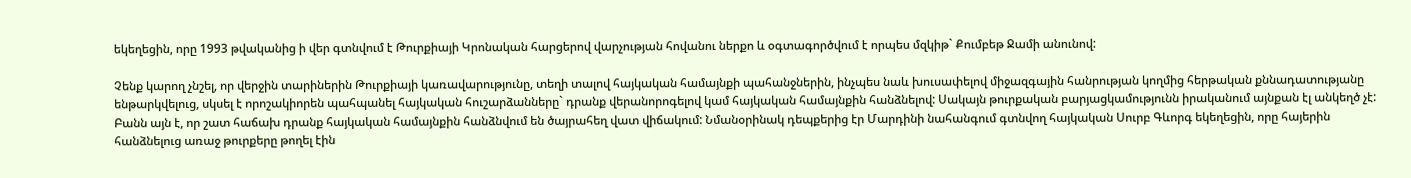եկեղեցին, որը 1993 թվականից ի վեր գտնվում է Թուրքիայի Կրոնական հարցերով վարչության հովանու ներքո և օգտագործվում է որպես մզկիթ` Քումբեթ Ջամի անունով:

Չենք կարող չնշել, որ վերջին տարիներին Թուրքիայի կառավարությունը, տեղի տալով հայկական համայնքի պահանջներին, ինչպես նաև խուսափելով միջազգային հանրության կողմից հերթական քննադատությանը ենթարկվելուց, սկսել է որոշակիորեն պահպանել հայկական հուշարձանները` դրանք վերանորոգելով կամ հայկական համայնքին հանձնելով: Սակայն թուրքական բարյացկամությունն իրականում այնքան էլ անկեղծ չէ: Բանն այն է, որ շատ հաճախ դրանք հայկական համայնքին հանձնվում են ծայրահեղ վատ վիճակում: Նմանօրինակ դեպքերից էր Մարդինի նահանգում գտնվող հայկական Սուրբ Գևորգ եկեղեցին, որը հայերին հանձնելուց առաջ թուրքերը թողել էին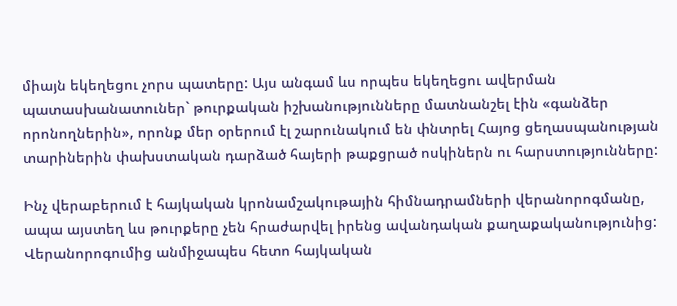միայն եկեղեցու չորս պատերը: Այս անգամ ևս որպես եկեղեցու ավերման պատասխանատուներ` թուրքական իշխանությունները մատնանշել էին «գանձեր որոնողներին», որոնք մեր օրերում էլ շարունակում են փնտրել Հայոց ցեղասպանության տարիներին փախստական դարձած հայերի թաքցրած ոսկիներն ու հարստությունները:

Ինչ վերաբերում է հայկական կրոնամշակութային հիմնադրամների վերանորոգմանը, ապա այստեղ ևս թուրքերը չեն հրաժարվել իրենց ավանդական քաղաքականությունից: Վերանորոգումից անմիջապես հետո հայկական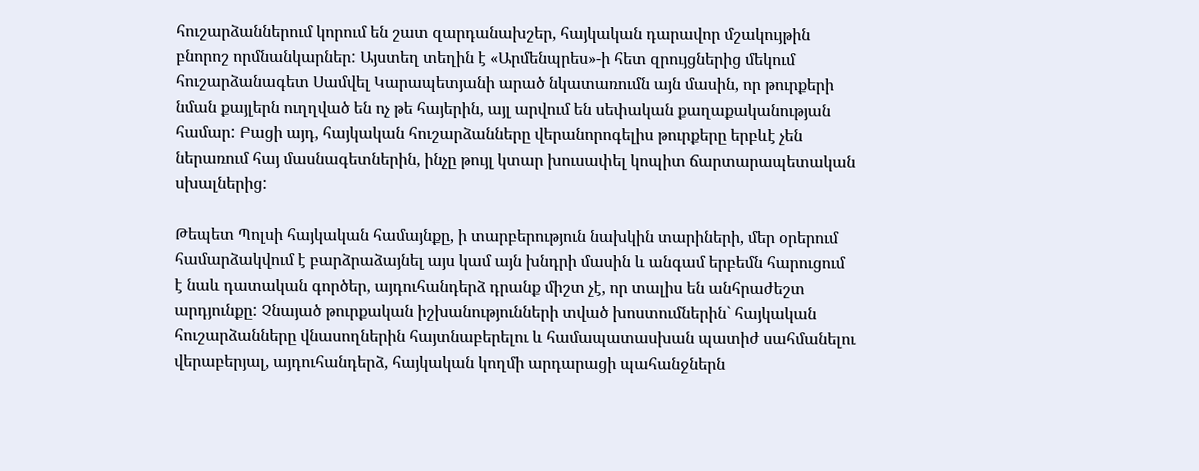հուշարձաններում կորում են շատ զարդանախշեր, հայկական դարավոր մշակույթին բնորոշ որմնանկարներ: Այստեղ տեղին է «Արմենպրես»-ի հետ զրույցներից մեկում հուշարձանագետ Սամվել Կարապետյանի արած նկատառումն այն մասին, որ թուրքերի նման քայլերն ուղղված են ոչ թե հայերին, այլ արվում են սեփական քաղաքականության համար: Բացի այդ, հայկական հուշարձանները վերանորոգելիս թուրքերը երբևէ չեն ներառում հայ մասնագետներին, ինչը թույլ կտար խուսափել կոպիտ ճարտարապետական սխալներից:

Թեպետ Պոլսի հայկական համայնքը, ի տարբերություն նախկին տարիների, մեր օրերում համարձակվում է բարձրաձայնել այս կամ այն խնդրի մասին և անգամ երբեմն հարուցում է նաև դատական գործեր, այդուհանդերձ դրանք միշտ չէ, որ տալիս են անհրաժեշտ արդյունքը: Չնայած թուրքական իշխանությունների տված խոստումներին` հայկական հուշարձանները վնասողներին հայտնաբերելու և համապատասխան պատիժ սահմանելու վերաբերյալ, այդուհանդերձ, հայկական կողմի արդարացի պահանջներն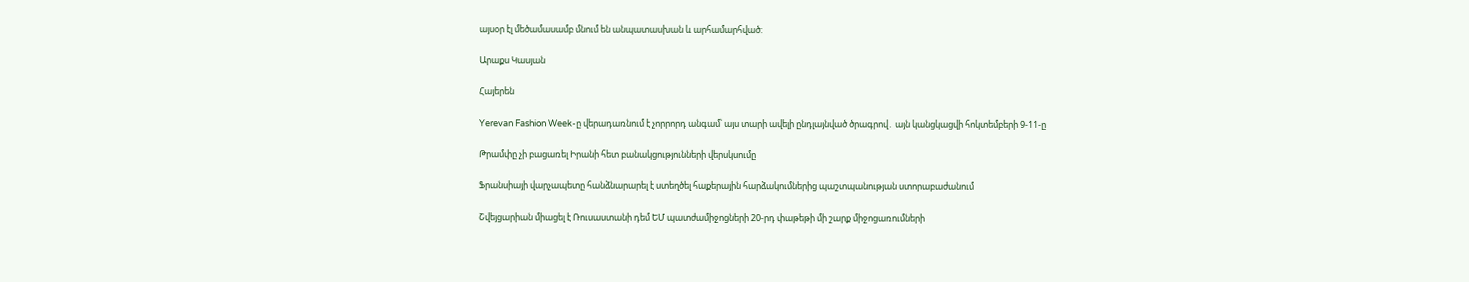այսօր էլ մեծամասամբ մնում են անպատասխան և արհամարհված:

Արաքս Կասյան

Հայերեն

Yerevan Fashion Week-ը վերադառնում է չորրորդ անգամ՝ այս տարի ավելի ընդլայնված ծրագրով․ այն կանցկացվի հոկտեմբերի 9-11-ը

Թրամփը չի բացառել Իրանի հետ բանակցությունների վերսկսումը

Ֆրանսիայի վարչապետը հանձնարարել է ստեղծել հաքերային հարձակումներից պաշտպանության ստորաբաժանում

Շվեյցարիան միացել է Ռուսաստանի դեմ ԵՄ պատժամիջոցների 20-րդ փաթեթի մի շարք միջոցառումների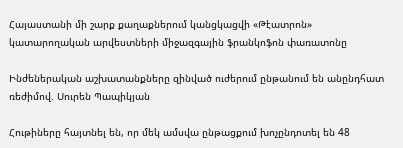Հայաստանի մի շարք քաղաքներում կանցկացվի «Թէատրոն» կատարողական արվեստների միջազգային ֆրանկոֆոն փառատոնը

Ինժեներական աշխատանքները զինված ուժերում ընթանում են անընդհատ ռեժիմով. Սուրեն Պապիկյան

Հութիները հայտնել են, որ մեկ ամսվա ընթացքում խոչընդոտել են 48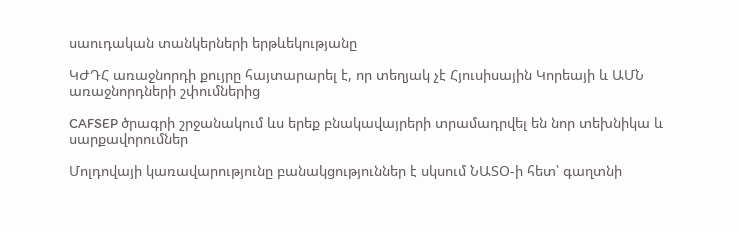սաուդական տանկերների երթևեկությանը

ԿԺԴՀ առաջնորդի քույրը հայտարարել է, որ տեղյակ չէ Հյուսիսային Կորեայի և ԱՄՆ առաջնորդների շփումներից

CAFSEP ծրագրի շրջանակում ևս երեք բնակավայրերի տրամադրվել են նոր տեխնիկա և սարքավորումներ

Մոլդովայի կառավարությունը բանակցություններ է սկսում ՆԱՏՕ-ի հետ՝ գաղտնի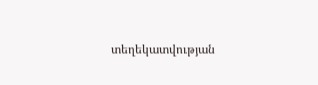տեղեկատվության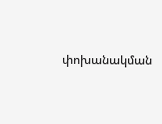փոխանակման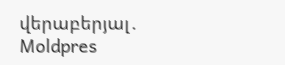վերաբերյալ․ Moldpres